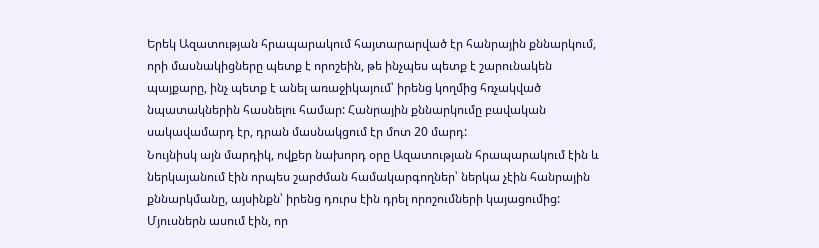Երեկ Ազատության հրապարակում հայտարարված էր հանրային քննարկում, որի մասնակիցները պետք է որոշեին, թե ինչպես պետք է շարունակեն պայքարը, ինչ պետք է անել առաջիկայում՝ իրենց կողմից հռչակված նպատակներին հասնելու համար: Հանրային քննարկումը բավական սակավամարդ էր, դրան մասնակցում էր մոտ 20 մարդ:
Նույնիսկ այն մարդիկ, ովքեր նախորդ օրը Ազատության հրապարակում էին և ներկայանում էին որպես շարժման համակարգողներ՝ ներկա չէին հանրային քննարկմանը, այսինքն՝ իրենց դուրս էին դրել որոշումների կայացումից: Մյուսներն ասում էին, որ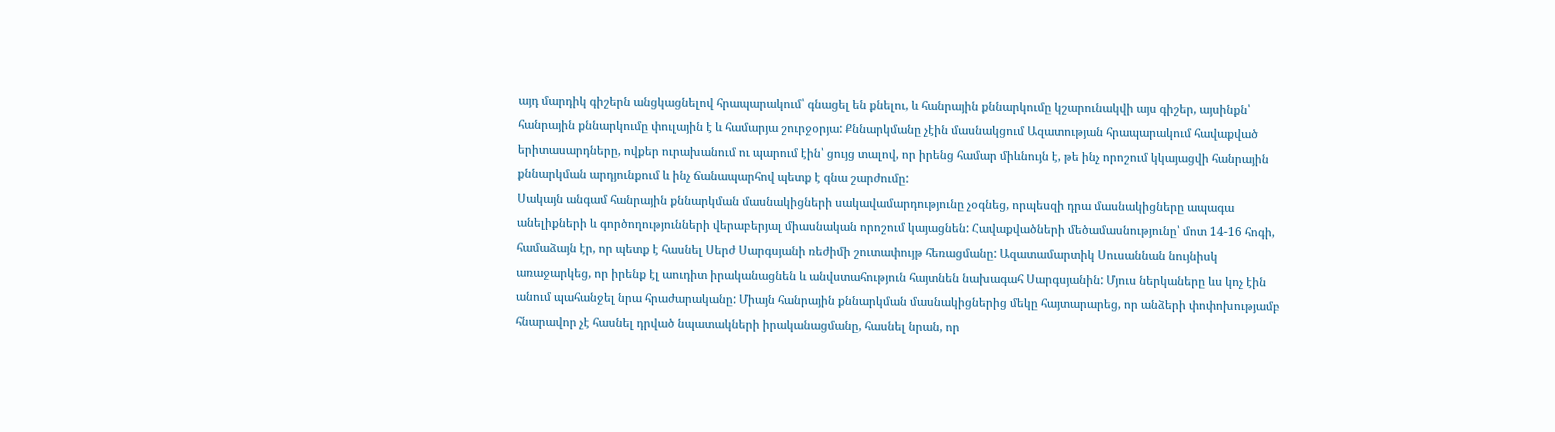այդ մարդիկ գիշերն անցկացնելով հրապարակում՝ գնացել են քնելու, և հանրային քննարկումը կշարունակվի այս գիշեր, այսինքն՝ հանրային քննարկումը փուլային է և համարյա շուրջօրյա: Քննարկմանը չէին մասնակցում Ազատության հրապարակում հավաքված երիտասարդները, ովքեր ուրախանում ու պարում էին՝ ցույց տալով, որ իրենց համար միևնույն է, թե ինչ որոշում կկայացվի հանրային քննարկման արդյունքում և ինչ ճանապարհով պետք է գնա շարժումը:
Սակայն անգամ հանրային քննարկման մասնակիցների սակավամարդությունը չօգնեց, որպեսզի դրա մասնակիցները ապագա անելիքների և գործողությունների վերաբերյալ միասնական որոշում կայացնեն: Հավաքվածների մեծամասնությունը՝ մոտ 14-16 հոգի, համաձայն էր, որ պետք է հասնել Սերժ Սարգսյանի ռեժիմի շուտափույթ հեռացմանը: Ազատամարտիկ Սուսաննան նույնիսկ առաջարկեց, որ իրենք էլ աուդիտ իրականացնեն և անվստահություն հայտնեն նախագահ Սարգսյանին: Մյուս ներկաները ևս կոչ էին անում պահանջել նրա հրաժարականը: Միայն հանրային քննարկման մասնակիցներից մեկը հայտարարեց, որ անձերի փոփոխությամբ հնարավոր չէ հասնել դրված նպատակների իրականացմանը, հասնել նրան, որ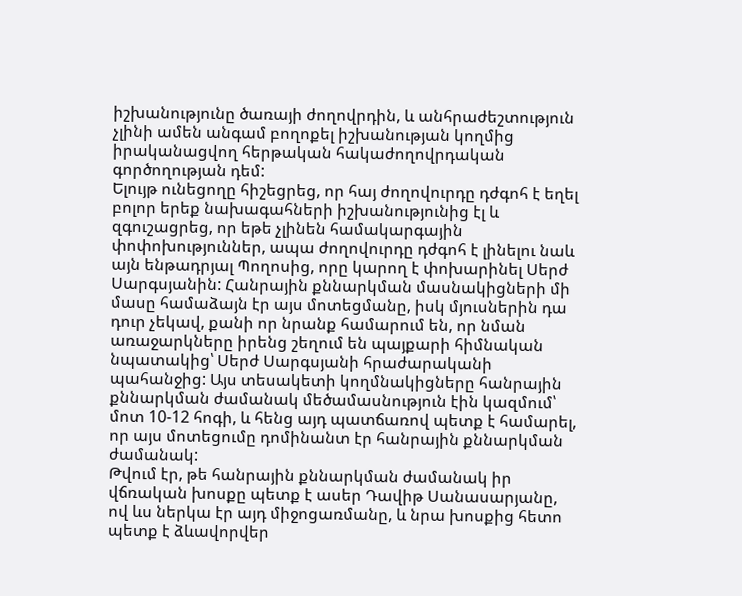իշխանությունը ծառայի ժողովրդին, և անհրաժեշտություն չլինի ամեն անգամ բողոքել իշխանության կողմից իրականացվող հերթական հակաժողովրդական գործողության դեմ:
Ելույթ ունեցողը հիշեցրեց, որ հայ ժողովուրդը դժգոհ է եղել բոլոր երեք նախագահների իշխանությունից էլ և զգուշացրեց, որ եթե չլինեն համակարգային փոփոխություններ, ապա ժողովուրդը դժգոհ է լինելու նաև այն ենթադրյալ Պողոսից, որը կարող է փոխարինել Սերժ Սարգսյանին: Հանրային քննարկման մասնակիցների մի մասը համաձայն էր այս մոտեցմանը, իսկ մյուսներին դա դուր չեկավ, քանի որ նրանք համարում են, որ նման առաջարկները իրենց շեղում են պայքարի հիմնական նպատակից՝ Սերժ Սարգսյանի հրաժարականի պահանջից: Այս տեսակետի կողմնակիցները հանրային քննարկման ժամանակ մեծամասնություն էին կազմում՝ մոտ 10-12 հոգի, և հենց այդ պատճառով պետք է համարել, որ այս մոտեցումը դոմինանտ էր հանրային քննարկման ժամանակ:
Թվում էր, թե հանրային քննարկման ժամանակ իր վճռական խոսքը պետք է ասեր Դավիթ Սանասարյանը, ով ևս ներկա էր այդ միջոցառմանը, և նրա խոսքից հետո պետք է ձևավորվեր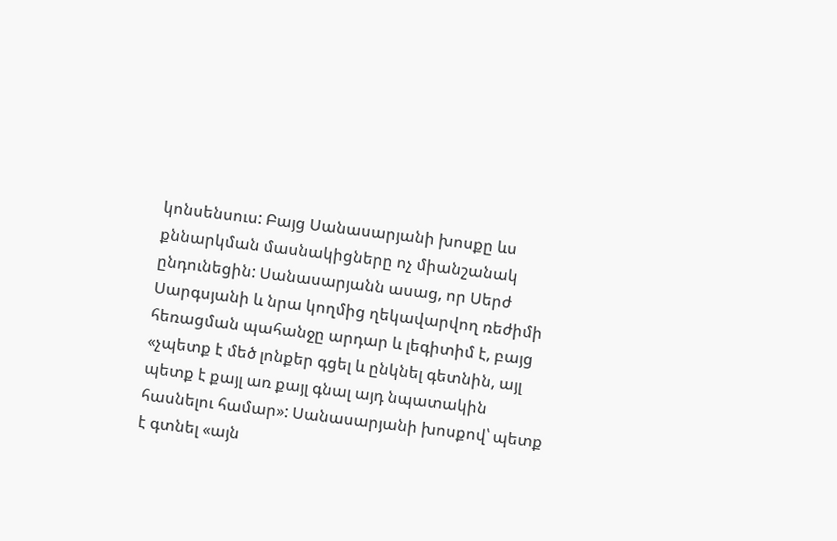կոնսենսուս: Բայց Սանասարյանի խոսքը ևս քննարկման մասնակիցները ոչ միանշանակ ընդունեցին: Սանասարյանն ասաց, որ Սերժ Սարգսյանի և նրա կողմից ղեկավարվող ռեժիմի հեռացման պահանջը արդար և լեգիտիմ է, բայց «չպետք է մեծ լոնքեր գցել և ընկնել գետնին, այլ պետք է քայլ առ քայլ գնալ այդ նպատակին հասնելու համար»: Սանասարյանի խոսքով՝ պետք է գտնել «այն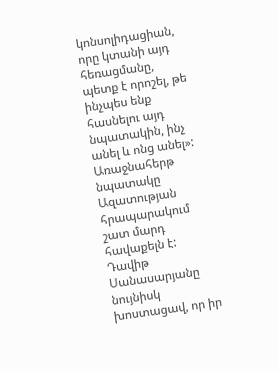կոնսոլիդացիան, որը կտանի այդ հեռացմանը, պետք է որոշել, թե ինչպես ենք հասնելու այդ նպատակին, ինչ անել և ոնց անել»:
Առաջնահերթ նպատակը Ազատության հրապարակում շատ մարդ հավաքելն է: Դավիթ Սանասարյանը նույնիսկ խոստացավ, որ իր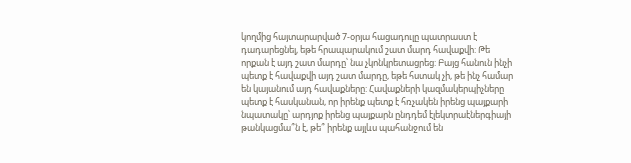կողմից հայտարարված 7-օրյա հացադուլը պատրաստ է դադարեցնել, եթե հրապարակում շատ մարդ հավաքվի: Թե որքան է այդ շատ մարդը՝ նա չկոնկրետացրեց: Բայց հանուն ինչի պետք է հավաքվի այդ շատ մարդը, եթե հստակ չի, թե ինչ համար են կայանում այդ հավաքները: Հավաքների կազմակերպիչները պետք է հասկանան, որ իրենք պետք է հռչակեն իրենց պայքարի նպատակը՝ արդյոք իրենց պայքարն ընդդեմ էլեկտրաէներգիայի թանկացմա՞ն է, թե՞ իրենք այլևս պահանջում են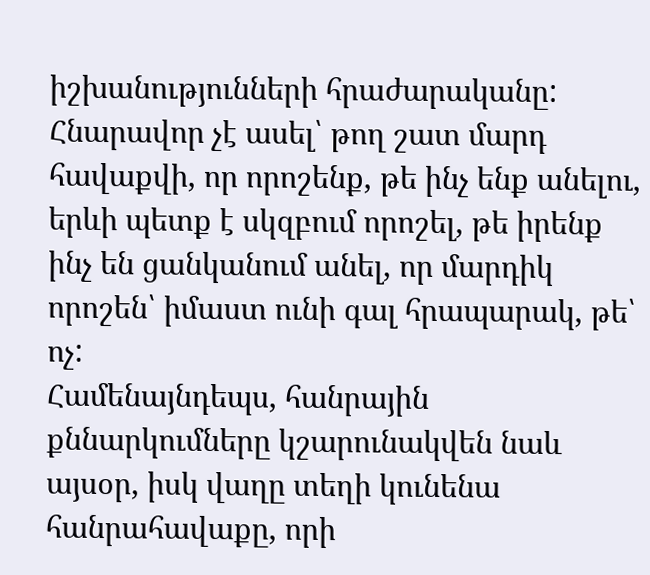իշխանությունների հրաժարականը: Հնարավոր չէ ասել՝ թող շատ մարդ հավաքվի, որ որոշենք, թե ինչ ենք անելու, երևի պետք է սկզբում որոշել, թե իրենք ինչ են ցանկանում անել, որ մարդիկ որոշեն՝ իմաստ ունի գալ հրապարակ, թե՝ ոչ:
Համենայնդեպս, հանրային քննարկումները կշարունակվեն նաև այսօր, իսկ վաղը տեղի կունենա հանրահավաքը, որի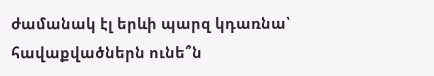ժամանակ էլ երևի պարզ կդառնա՝ հավաքվածներն ունե՞ն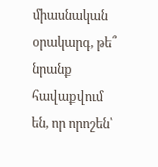միասնական օրակարգ, թե՞ նրանք հավաքվում են, որ որոշեն՝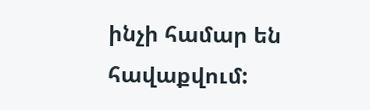ինչի համար են հավաքվում: